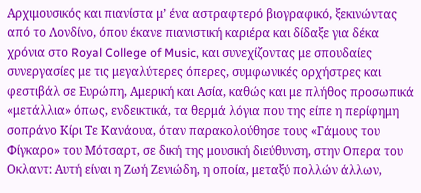Αρχιμουσικός και πιανίστα μ’ ένα αστραφτερό βιογραφικό, ξεκινώντας από το Λονδίνο, όπου έκανε πιανιστική καριέρα και δίδαξε για δέκα χρόνια στο Royal College of Music, και συνεχίζοντας με σπουδαίες συνεργασίες με τις μεγαλύτερες όπερες, συμφωνικές ορχήστρες και φεστιβάλ σε Ευρώπη, Αμερική και Ασία, καθώς και με πλήθος προσωπικά «μετάλλια» όπως, ενδεικτικά, τα θερμά λόγια που της είπε η περίφημη σοπράνο Κίρι Τε Κανάουα, όταν παρακολούθησε τους «Γάμους του Φίγκαρο» του Μότσαρτ, σε δική της μουσική διεύθυνση, στην Οπερα του Οκλαντ: Αυτή είναι η Ζωή Ζενιώδη, η οποία, μεταξύ πολλών άλλων,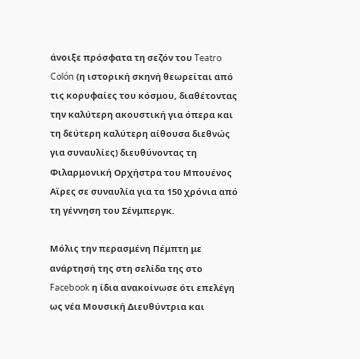άνοιξε πρόσφατα τη σεζόν του Teatro Colón (η ιστορική σκηνή θεωρείται από τις κορυφαίες του κόσμου, διαθέτοντας την καλύτερη ακουστική για όπερα και τη δεύτερη καλύτερη αίθουσα διεθνώς για συναυλίες) διευθύνοντας τη Φιλαρμονική Ορχήστρα του Μπουένος Αϊρες σε συναυλία για τα 150 χρόνια από τη γέννηση του Σένμπεργκ.

Μόλις την περασμένη Πέμπτη με ανάρτησή της στη σελίδα της στο Facebook η ίδια ανακοίνωσε ότι επελέγη ως νέα Μουσική Διευθύντρια και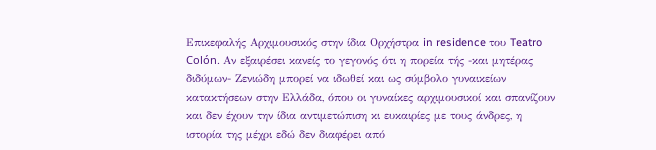Επικεφαλής Αρχιμουσικός στην ίδια Ορχήστρα in residence του Teatro Colón. Αν εξαιρέσει κανείς το γεγονός ότι η πορεία τής -και μητέρας διδύμων- Ζενιώδη μπορεί να ιδωθεί και ως σύμβολο γυναικείων κατακτήσεων στην Ελλάδα, όπου οι γυναίκες αρχιμουσικοί και σπανίζουν και δεν έχουν την ίδια αντιμετώπιση κι ευκαιρίες με τους άνδρες, η ιστορία της μέχρι εδώ δεν διαφέρει από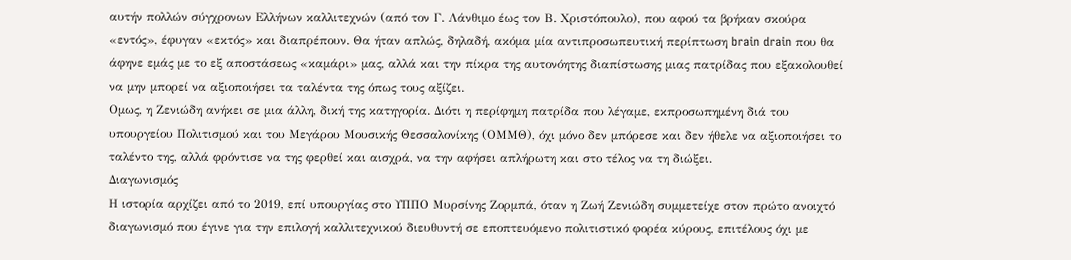αυτήν πολλών σύγχρονων Ελλήνων καλλιτεχνών (από τον Γ. Λάνθιμο έως τον Β. Χριστόπουλο), που αφού τα βρήκαν σκούρα «εντός», έφυγαν «εκτός» και διαπρέπουν. Θα ήταν απλώς, δηλαδή, ακόμα μία αντιπροσωπευτική περίπτωση brain drain που θα άφηνε εμάς με το εξ αποστάσεως «καμάρι» μας, αλλά και την πίκρα της αυτονόητης διαπίστωσης μιας πατρίδας που εξακολουθεί να μην μπορεί να αξιοποιήσει τα ταλέντα της όπως τους αξίζει.
Ομως, η Ζενιώδη ανήκει σε μια άλλη, δική της κατηγορία. Διότι η περίφημη πατρίδα που λέγαμε, εκπροσωπημένη διά του υπουργείου Πολιτισμού και του Μεγάρου Μουσικής Θεσσαλονίκης (ΟΜΜΘ), όχι μόνο δεν μπόρεσε και δεν ήθελε να αξιοποιήσει το ταλέντο της, αλλά φρόντισε να της φερθεί και αισχρά, να την αφήσει απλήρωτη και στο τέλος να τη διώξει.
Διαγωνισμός
Η ιστορία αρχίζει από το 2019, επί υπουργίας στο ΥΠΠΟ Μυρσίνης Ζορμπά, όταν η Ζωή Ζενιώδη συμμετείχε στον πρώτο ανοιχτό διαγωνισμό που έγινε για την επιλογή καλλιτεχνικού διευθυντή σε εποπτευόμενο πολιτιστικό φορέα κύρους, επιτέλους όχι με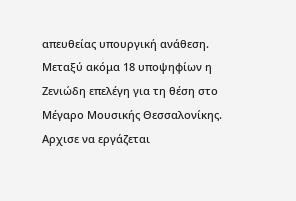απευθείας υπουργική ανάθεση. Μεταξύ ακόμα 18 υποψηφίων η Ζενιώδη επελέγη για τη θέση στο Μέγαρο Μουσικής Θεσσαλονίκης.
Αρχισε να εργάζεται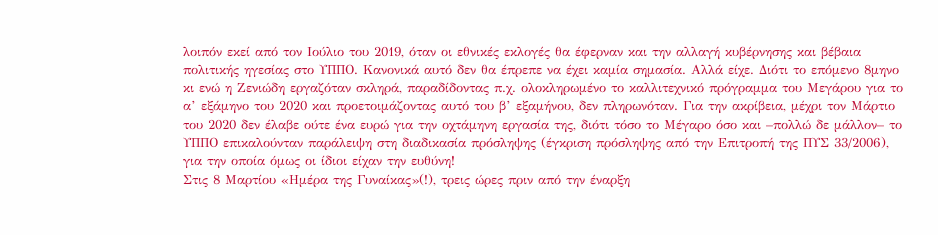λοιπόν εκεί από τον Ιούλιο του 2019, όταν οι εθνικές εκλογές θα έφερναν και την αλλαγή κυβέρνησης και βέβαια πολιτικής ηγεσίας στο ΥΠΠΟ. Κανονικά αυτό δεν θα έπρεπε να έχει καμία σημασία. Αλλά είχε. Διότι το επόμενο 8μηνο κι ενώ η Ζενιώδη εργαζόταν σκληρά, παραδίδοντας π.χ. ολοκληρωμένο το καλλιτεχνικό πρόγραμμα του Μεγάρου για το α’ εξάμηνο του 2020 και προετοιμάζοντας αυτό του β’ εξαμήνου, δεν πληρωνόταν. Για την ακρίβεια, μέχρι τον Μάρτιο του 2020 δεν έλαβε ούτε ένα ευρώ για την οχτάμηνη εργασία της, διότι τόσο το Μέγαρο όσο και –πολλώ δε μάλλον– το ΥΠΠΟ επικαλούνταν παράλειψη στη διαδικασία πρόσληψης (έγκριση πρόσληψης από την Επιτροπή της ΠΥΣ 33/2006), για την οποία όμως οι ίδιοι είχαν την ευθύνη!
Στις 8 Μαρτίου «Ημέρα της Γυναίκας»(!), τρεις ώρες πριν από την έναρξη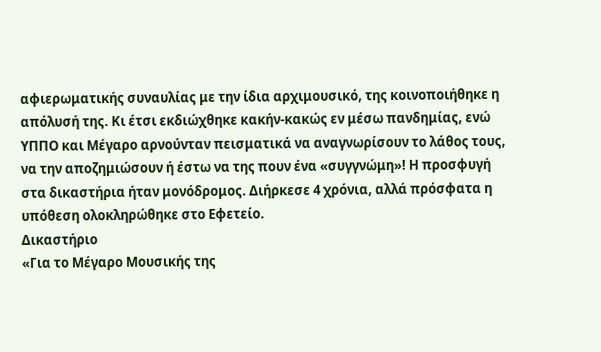αφιερωματικής συναυλίας με την ίδια αρχιμουσικό, της κοινοποιήθηκε η απόλυσή της. Κι έτσι εκδιώχθηκε κακήν-κακώς εν μέσω πανδημίας, ενώ ΥΠΠΟ και Μέγαρο αρνούνταν πεισματικά να αναγνωρίσουν το λάθος τους, να την αποζημιώσουν ή έστω να της πουν ένα «συγγνώμη»! Η προσφυγή στα δικαστήρια ήταν μονόδρομος. Διήρκεσε 4 χρόνια, αλλά πρόσφατα η υπόθεση ολοκληρώθηκε στο Εφετείο.
Δικαστήριο
«Για το Μέγαρο Μουσικής της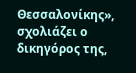Θεσσαλονίκης», σχολιάζει ο δικηγόρος της,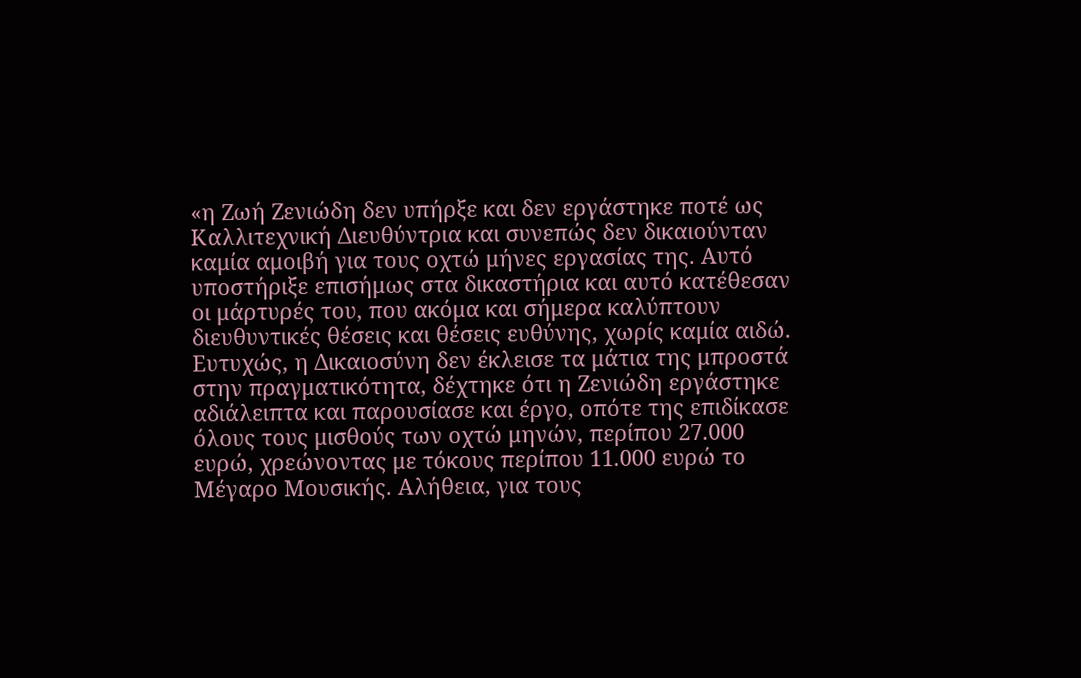«η Ζωή Ζενιώδη δεν υπήρξε και δεν εργάστηκε ποτέ ως Καλλιτεχνική Διευθύντρια και συνεπώς δεν δικαιούνταν καμία αμοιβή για τους οχτώ μήνες εργασίας της. Αυτό υποστήριξε επισήμως στα δικαστήρια και αυτό κατέθεσαν οι μάρτυρές του, που ακόμα και σήμερα καλύπτουν διευθυντικές θέσεις και θέσεις ευθύνης, χωρίς καμία αιδώ.
Ευτυχώς, η Δικαιοσύνη δεν έκλεισε τα μάτια της μπροστά στην πραγματικότητα, δέχτηκε ότι η Ζενιώδη εργάστηκε αδιάλειπτα και παρουσίασε και έργο, οπότε της επιδίκασε όλους τους μισθούς των οχτώ μηνών, περίπου 27.000 ευρώ, χρεώνοντας με τόκους περίπου 11.000 ευρώ το Μέγαρο Μουσικής. Αλήθεια, για τους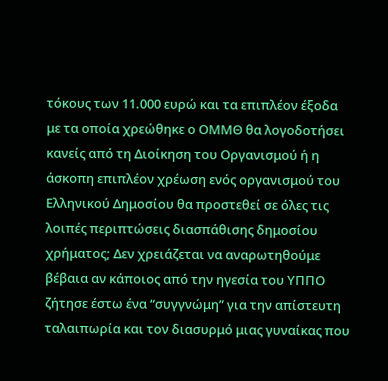τόκους των 11.000 ευρώ και τα επιπλέον έξοδα με τα οποία χρεώθηκε ο ΟΜΜΘ θα λογοδοτήσει κανείς από τη Διοίκηση του Οργανισμού ή η άσκοπη επιπλέον χρέωση ενός οργανισμού του Ελληνικού Δημοσίου θα προστεθεί σε όλες τις λοιπές περιπτώσεις διασπάθισης δημοσίου χρήματος; Δεν χρειάζεται να αναρωτηθούμε βέβαια αν κάποιος από την ηγεσία του ΥΠΠΟ ζήτησε έστω ένα “συγγνώμη” για την απίστευτη ταλαιπωρία και τον διασυρμό μιας γυναίκας που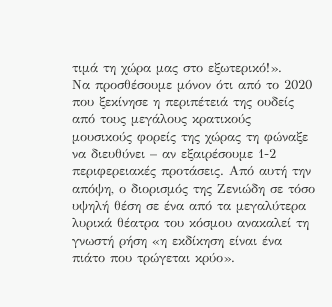τιμά τη χώρα μας στο εξωτερικό!».
Να προσθέσουμε μόνον ότι από το 2020 που ξεκίνησε η περιπέτειά της ουδείς από τους μεγάλους κρατικούς μουσικούς φορείς της χώρας τη φώναξε να διευθύνει – αν εξαιρέσουμε 1-2 περιφερειακές προτάσεις. Από αυτή την απόψη, ο διορισμός της Ζενιώδη σε τόσο υψηλή θέση σε ένα από τα μεγαλύτερα λυρικά θέατρα του κόσμου ανακαλεί τη γνωστή ρήση «η εκδίκηση είναι ένα πιάτο που τρώγεται κρύο».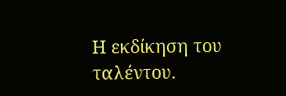Η εκδίκηση του ταλέντου.